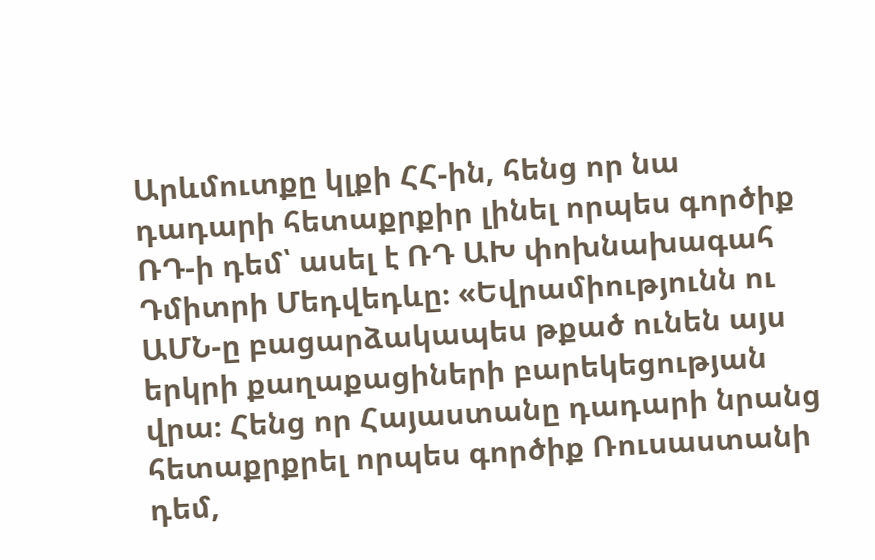Արևմուտքը կլքի ՀՀ-ին, հենց որ նա դադարի հետաքրքիր լինել որպես գործիք ՌԴ-ի դեմ՝ ասել է ՌԴ ԱԽ փոխնախագահ Դմիտրի Մեդվեդևը։ «Եվրամիությունն ու ԱՄՆ-ը բացարձակապես թքած ունեն այս երկրի քաղաքացիների բարեկեցության վրա։ Հենց որ Հայաստանը դադարի նրանց հետաքրքրել որպես գործիք Ռուսաստանի դեմ,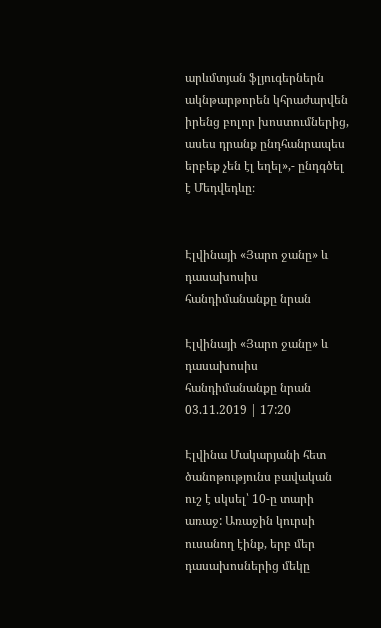արևմտյան ֆլյուգերներն ակնթարթորեն կհրաժարվեն իրենց բոլոր խոստումներից, ասես դրանք ընդհանրապես երբեք չեն էլ եղել»,- ընդգծել է Մեդվեդևը։


Էլվինայի «Յարո ջանը» և դասախոսիս հանդիմանանքը նրան

Էլվինայի «Յարո ջանը» և դասախոսիս հանդիմանանքը նրան
03.11.2019 | 17:20

Էլվինա Մակարյանի հետ ծանոթությունս բավական ուշ է սկսել՝ 10-ը տարի առաջ: Առաջին կուրսի ուսանող էինք, երբ մեր դասախոսներից մեկը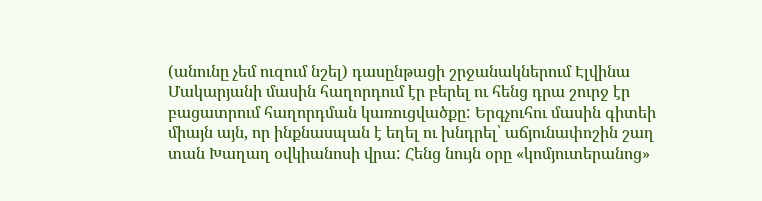(անունը չեմ ուզում նշել) դասընթացի շրջանակներում Էլվինա Մակարյանի մասին հաղորդում էր բերել ու հենց դրա շուրջ էր բացատրում հաղորդման կառուցվածքը: Երգչուհու մասին գիտեի միայն այն, որ ինքնասպան է եղել ու խնդրել՝ աճյունափոշին շաղ տան Խաղաղ օվկիանոսի վրա: Հենց նույն օրը «կոմյուտերանոց»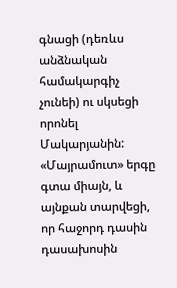գնացի (դեռևս անձնական համակարգիչ չունեի) ու սկսեցի որոնել Մակարյանին: «Մայրամուտ» երգը գտա միայն, և այնքան տարվեցի, որ հաջորդ դասին դասախոսին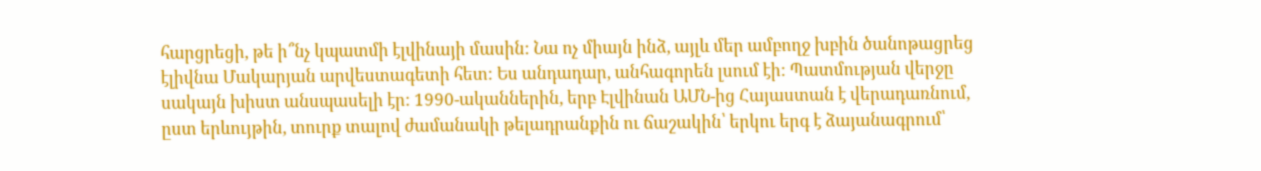հարցրեցի, թե ի՞նչ կպատմի էլվինայի մասին: Նա ոչ միայն ինձ, այլև մեր ամբողջ խբին ծանոթացրեց էլիվնա Մակարյան արվեստագետի հետ: Ես անդադար, անհագորեն լսում էի: Պատմության վերջը սակայն խիստ անսպասելի էր: 1990-ականներին, երբ Էլվինան ԱՄՆ-ից Հայաստան է վերադառնում, ըստ երևույթին, տուրք տալով ժամանակի թելադրանքին ու ճաշակին՝ երկու երգ է ձայանագրում՝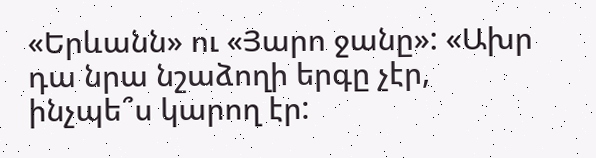«Երևանն» ու «Յարո ջանը»: «Ախր դա նրա նշաձողի երգը չէր, ինչպե՞ս կարող էր: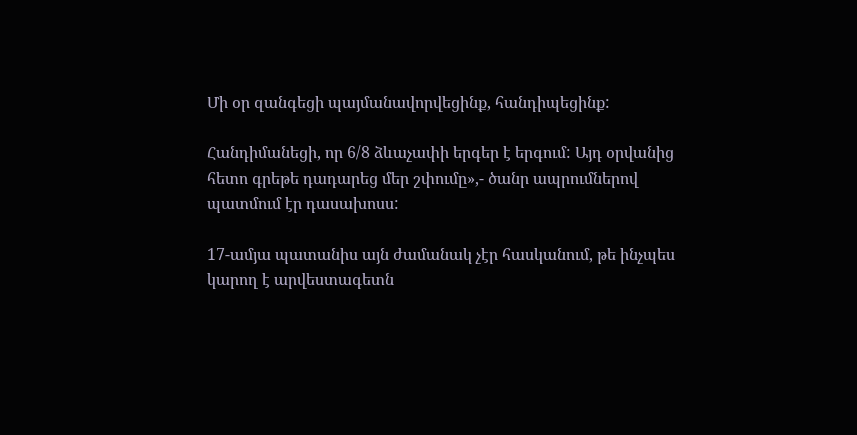Մի օր զանգեցի պայմանավորվեցինք, հանդիպեցինք:

Հանդիմանեցի, որ 6/8 ձևաչափի երգեր է երգում: Այդ օրվանից հետո գրեթե դադարեց մեր շփումը»,- ծանր ապրումներով պատմում էր դասախոսս:

17-ամյա պատանիս այն ժամանակ չէր հասկանում, թե ինչպես կարող է արվեստագետն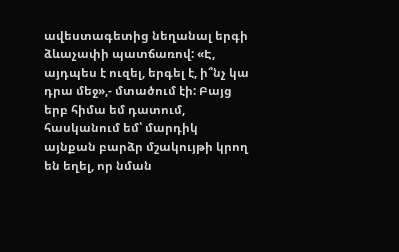ավեստագետից նեղանալ երգի ձևաչափի պատճառով: «Է, այդպես է ուզել, երգել է, ի՞նչ կա դրա մեջ»,- մտածում էի: Բայց երբ հիմա եմ դատում, հասկանում եմ՝ մարդիկ այնքան բարձր մշակույթի կրող են եղել, որ նման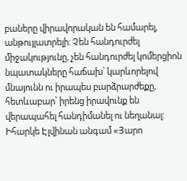բաները վիրավորական են համարել, անթույլատրելի: Չեն հանդուրժել միջակությունը, չեն հանդուրժել կոմերցիոն նպատակները հաճախ՝ կարևորելով մնայունն ու իրապես բարձրարժեքը, հետևաբար՝ իրենց իրավունք են վերապահել հանդիմանել ու նեղանալ: Իհարկե Էլվինան անգամ «Յարո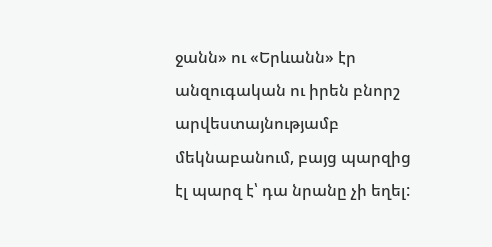ջանն» ու «Երևանն» էր անզուգական ու իրեն բնորշ արվեստայնությամբ մեկնաբանում, բայց պարզից էլ պարզ է՝ դա նրանը չի եղել: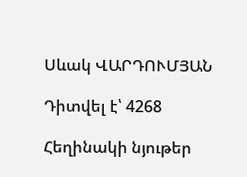Սևակ ՎԱՐԴՈՒՄՅԱՆ

Դիտվել է՝ 4268

Հեղինակի նյութեր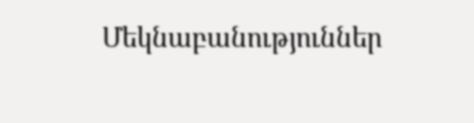Մեկնաբանություններ